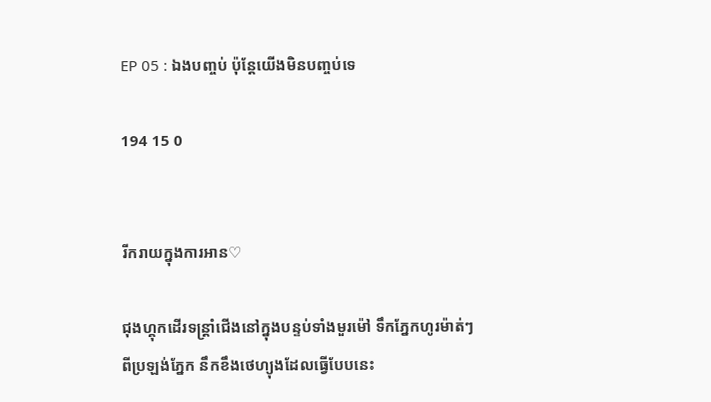EP 05 : ឯងបញ្ចប់ ប៉ុន្តែយើងមិនបញ្ចប់ទេ

194 15 0


រីករាយក្នុងការអាន♡

ជុងហ្គុកដើរទន្រ្តាំជើងនៅក្នុងបន្ទប់ទាំងមួរម៉ៅ ទឹកភ្នែកហូរម៉ាត់ៗពីប្រឡង់ភ្នែក នឹកខឹងថេហ្យុងដែលធ្វើបែបនេះ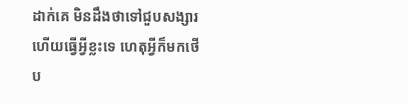ដាក់គេ មិនដឹងថាទៅជួបសង្សារហើយធ្វើអ្វីខ្លះទេ ហេតុអ្វីក៏មកថើប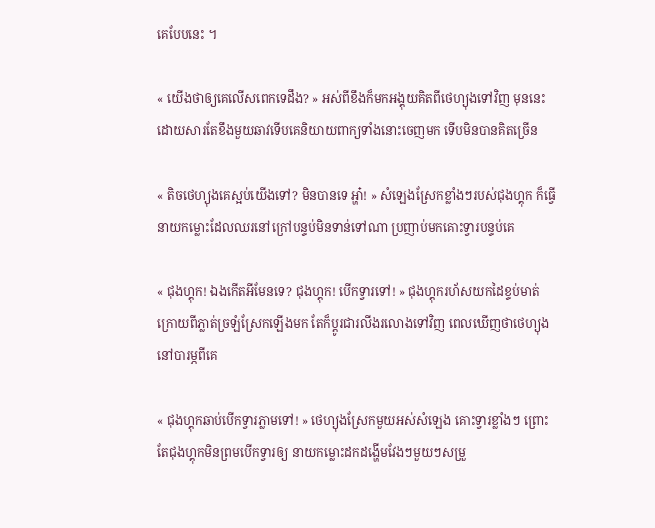គេបែបនេះ ។

« យើងថាឲ្យគេលើសពេកទេដឹង? » អស់ពីខឹងក៏មកអង្គុយគិតពីថេហ្យុងទៅវិញ មុននេះដោយសារតែខឹងមួយឆាវទើបគេនិយាយពាក្យទាំងនោះចេញមក ទើបមិនបានគិតច្រើន

« តិចថេហ្យុងគេស្អប់យើងទៅ? មិនបានទេ អ្ហា៎! » សំឡេងស្រែកខ្លាំងៗរបស់ជុងហ្គុក ក៏ធ្វើនាយកម្លោះដែលឈរនៅក្រៅបន្ទប់មិនទាន់ទៅណា ប្រញាប់មកគោះទ្វារបន្ទប់គេ

« ជុងហ្គុក! ឯងកើតអីមែនទេ? ជុងហ្គុក! បើកទ្វារទៅ! » ជុងហ្គុករហ័សយកដៃខ្ទប់មាត់ ក្រោយពីភ្លាត់ច្រឡំស្រែកឡើងមក តែក៏ប្តូរជារលីងរលោងទៅវិញ ពេលឃើញថាថេហ្យុងនៅបារម្ភពីគេ

« ជុងហ្គុកឆាប់បើកទ្វារភ្លាមទៅ! » ថេហ្យុងស្រែកមួយអស់សំឡេង គោះទ្វារខ្លាំងៗ ព្រោះតែជុងហ្គុកមិនព្រមបើកទ្វារឲ្យ នាយកម្លោះដកដង្ហើមវែងៗមួយៗសម្រួ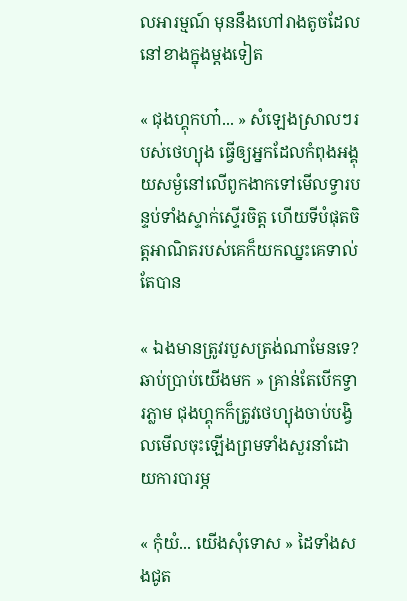លអារម្មណ៍ មុននឹងហៅរាងតូចដែលនៅខាងក្នុងម្តងទៀត

« ជុងហ្គុកហា៎... » សំឡេងស្រាលៗរបស់ថេហ្យុង ធ្វើឲ្យអ្នកដែលកំពុងអង្គុយសម្ងំនៅលើពូកងាកទៅមើលទ្វារបន្ទប់ទាំងស្ទាក់ស្ទើរចិត្ត ហើយទីបំផុតចិត្តអាណិតរបស់គេក៏យកឈ្នះគេទាល់តែបាន

« ឯងមានត្រូវរបួសត្រង់ណាមែនទេ? ឆាប់ប្រាប់យើងមក » គ្រាន់តែបើកទ្វារភ្លាម ជុងហ្គុកក៏ត្រូវថេហ្យុងចាប់បង្វិលមើលចុះឡើងព្រមទាំងសួរនាំដោយការបារម្ភ

« កុំយំ... យើងសុំទោស » ដៃទាំងសងជូត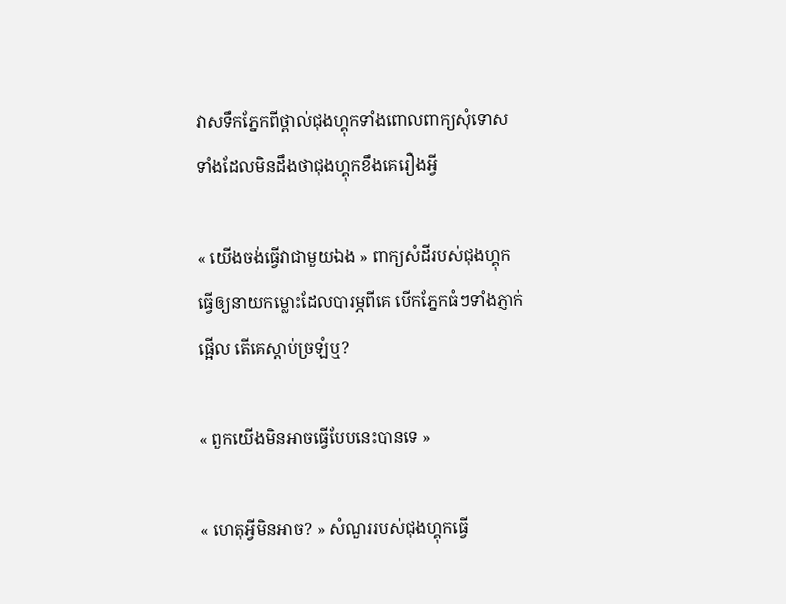វាសទឹកភ្នែកពីថ្ពាល់ជុងហ្គុកទាំងពោលពាក្យសុំទោស ទាំងដែលមិនដឹងថាជុងហ្គុកខឹងគេរឿងអ្វី

« យើងចង់ធ្វើវាជាមួយឯង » ពាក្យសំដីរបស់ជុងហ្គុក ធ្វើឲ្យនាយកម្លោះដែលបារម្ភពីគេ បើកភ្នែកធំៗទាំងភ្ញាក់ផ្អើល តើគេស្តាប់ច្រឡំឬ?

« ពួកយើងមិនអាចធ្វើបែបនេះបានទេ »

« ហេតុអ្វីមិនអាច? » សំណួររបស់ជុងហ្គុកធ្វើ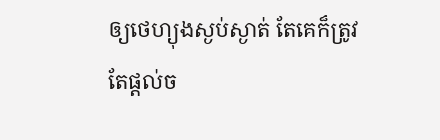ឲ្យថេហ្យុងស្ងប់ស្ងាត់ តែគេក៏ត្រូវតែផ្តល់ច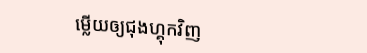ម្លើយឲ្យជុងហ្គុកវិញ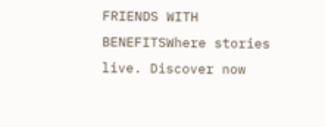FRIENDS WITH BENEFITSWhere stories live. Discover now